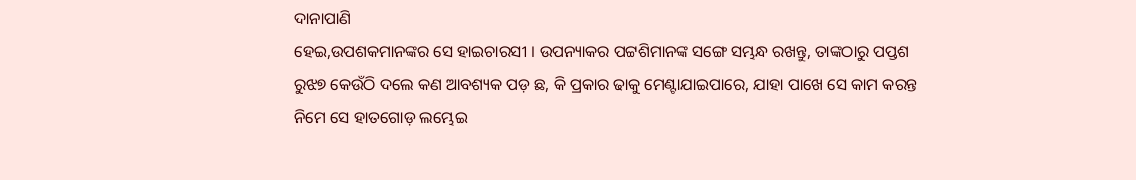ଦାନାପାଣି
ହେଇ,ଉପଶକମାନଙ୍କର ସେ ହାଇଚାରସୀ । ଉପନ୍ୟାକର ପଟ୍ଟଶିମାନଙ୍କ ସଙ୍ଗେ ସମ୍ଭନ୍ଧ ରଖନ୍ତୁ, ତାଙ୍କଠାରୁ ପପ୍ତଶ ରୁଝ୭ କେଉଁଠି ଦଲେ କଣ ଆବଶ୍ୟକ ପଡ଼ ଛ, କି ପ୍ରକାର ଢାକୁ ମେଣ୍ଟାଯାଇପାରେ, ଯାହା ପାଖେ ସେ କାମ କରନ୍ତ ନିମେ ସେ ହାତଗୋଡ଼ ଲମ୍ଭେଇ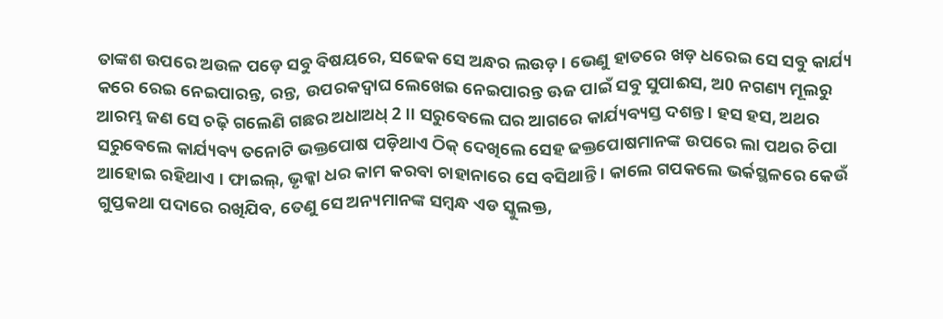ତାଙ୍କଶ ଉପରେ ଅଉଳ ପଡ଼େ ସବୁ ବିଷୟରେ, ସଢେକ ସେ ଅନ୍ଧର ଲଉଡ଼ । ଭେଣୁ ହାତରେ ଖଡ଼ ଧରେଇ ସେ ସବୁ କାର୍ଯ୍ୟ କରେ ରେଇ ନେଇପାରନ୍ତ, ରନ୍ତ, ଉପରକଦ୍ବାଘ ଲେଖେଇ ନେଇପାରନ୍ତ ଊଜ ପାଇଁ ସବୁ ସୁପାଈସ, ଅ0 ନଗଣ୍ୟ ମୂଲରୁ ଆରମ୍ଭ ଜଣ ସେ ଚଢ଼ି ଗଲେଣି ଗଛର ଅଧାଅଧ୍ 2 ।। ସରୁବେଲେ ଘର ଆଗରେ କାର୍ଯ୍ୟବ୍ୟସ୍ତ ଦଶନ୍ତ । ହସ ହସ, ଅଥର ସରୁବେଲେ କାର୍ଯ୍ୟବ୍ୟ ତନୋଟି ଭକ୍ତପୋଷ ପଡ଼ିଥାଏ ଠିକ୍ ଦେଖିଲେ ସେହ ଢକ୍ତପୋଷମାନଙ୍କ ଉପରେ ଲା ପଥର ଚିପା ଆହୋଇ ରହିଥାଏ । ଫାଇଲ୍, ଭୃକ୍କା ଧର କାମ କରବା ଚାହାନାରେ ସେ ବସିଥାନ୍ତି । କାଲେ ଗପକଲେ ଭର୍କସ୍ଥଳରେ କେଉଁ ଗୁପ୍ତକଥା ପଦାରେ ରଖିଯିବ, ତେଣୁ ସେ ଅନ୍ୟମାନଙ୍କ ସମ୍ବନ୍ଧ ଏଡ ସ୍କୁଲକ୍ତ,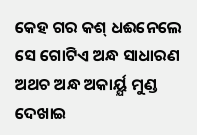କେହ ଗର କଶ୍ ଧଈନେଲେ ସେ ଗୋଟିଏ ଅନ୍ଧ ସାଧାରଣ ଅଥଚ ଅନ୍ଧ ଅକାର୍ୟ୍ଯ ମୁଣ୍ଡ ଦେଖାଇ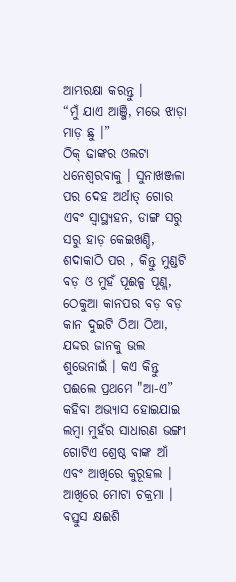ଆମ୍ଭରକ୍ଷା କରନ୍ତୁ ।
“ମୁଁ ଯାଏ ଆଞ୍ଜି, ମଭେ ଝାଡ଼ା ମାଡ଼ ଛୁ ।”
ଠିକ୍ ଢାଙ୍କର ଓଲଟା ଧନେଶ୍ଵରବାକୁ । ସୁନାଖଞ୍ଜଳା ପର ଦେହ ଅର୍ଥାତ୍ ଗୋର ଏବଂ ସ୍ବାସ୍ଥ୍ୟହନ, ଡାଙ୍ଗ ସରୁ ସରୁ ହାଡ଼ କେଇଖଣ୍ଡି, ଶଦାକାଠି ପର , କିନ୍ତୁ ମୁଣ୍ଡଟି ବଡ଼ ଓ ମୁହଁ ପୂଈଳ୍ପ ପୂଣ୍ଲ, ଠେକୁଆ କାନପର ବଡ଼ ବଡ଼ କାନ ଦୁଇଟି ଠିଆ ଠିଆ, ଯଦ୍ଦର ଜାନକୁ ଭଲ ଶୁଭେନାଇଁ । କଏ କିନ୍ତୁ ପଈଲେ ପ୍ରଥମେ "ଆ-ଏ” କହିବା ଅଭ୍ୟାସ ହୋଇଯାଇ ଲମ୍ବା ମୁହଁର ସାଧାରଣ ଭଙ୍ଗୀ ଗୋଟିଏ ଶ୍ରେଷ୍ଠ ବାଙ୍କ ଆଁ ଏବଂ ଆଖିରେ କୁରୂହଲ । ଆଖିରେ ମୋଟା ଚକ୍ରମା । ବସ୍ତୁସ କ୍ଷଈଶି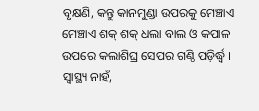ବୃକ୍ଷଣି, କନ୍ତୁ କାନମୁଣ୍ଡା ଉପରକୁ ମେଞ୍ଚାଏ ମେଞ୍ଚାଏ ଶକ୍ ଶକ୍ ଧଲା ବାଲ ଓ କପାଳ ଉପରେ କଲାଶିଘ୍ର ସେପର ଗଣ୍ଠି ପଡ଼ିର୍ଦ୍ଧ୍ୱ । ସ୍ବାସ୍ଥ୍ୟ ନାହଁ,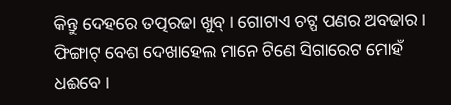କିନ୍ତୁ ଦେହରେ ତତ୍ପରଢା ଖୁବ୍ । ଗୋଟାଏ ଚଟ୍ପ ପଣର ଅବଢାର । ଫିଙ୍ଗାଟ୍ ବେଶ ଦେଖାହେଲ ମାନେ ଟିଣେ ସିଗାରେଟ ମୋହଁ ଧଈବେ ।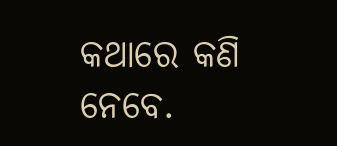କଥାରେ କଣି ନେବେ.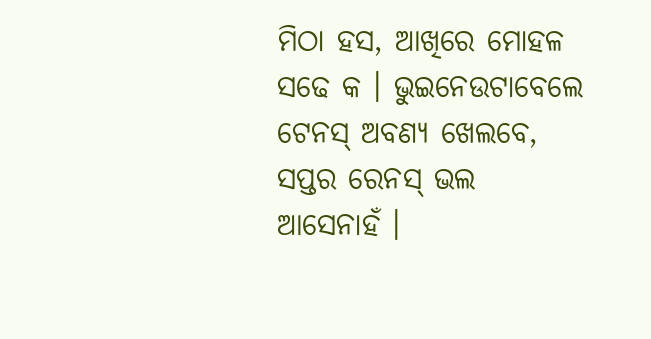ମିଠା ହସ, ଆଖିରେ ମୋହଳ ସଢେ କ । ଭୁଇନେଉଟାବେଲେ ଟେନସ୍ ଅବଣ୍ୟ ଖେଲବେ, ସପ୍ତର ରେନସ୍ ଭଲ ଆସେନାହଁ ।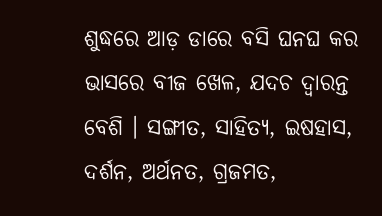ଶୁଦ୍ଧରେ ଆଡ଼ ଡାରେ ବସି ଘନଘ କର ଭାସରେ ବୀଜ ଖେଳ, ଯଦଚ ଦ୍ବାରନ୍ତ ବେଶି । ସଙ୍ଗୀତ, ସାହିତ୍ୟ, ଇଷହାସ, ଦର୍ଶନ, ଅର୍ଥନତ, ଗ୍ରଜମତ,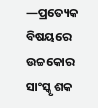—ପ୍ରତ୍ୟେକ ବିଷୟରେ ଉଚ୍ଚକୋର ସାଂସ୍କୃ ଶକ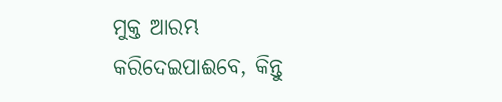ମୁକ୍ତ ଆରମ୍ଭ କରିଦେଇପାଈବେ, କିନ୍ତୁ